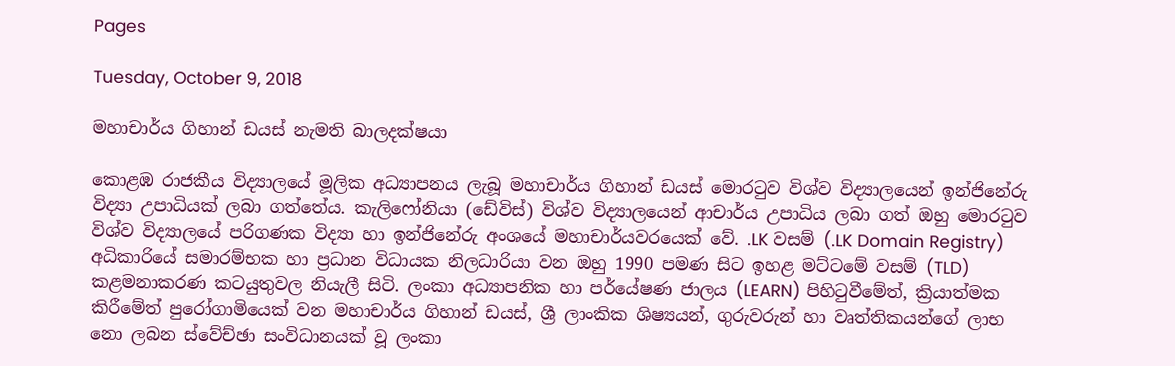Pages

Tuesday, October 9, 2018

මහාචාර්ය ගිහාන් ඩයස් නැමති බාලදක්ෂයා

කොළඹ රාජකීය විද්‍යාලයේ මූලික අධ්‍යාපනය ලැබූ මහාචාර්ය ගිහාන් ඩයස් මොරටුව විශ්ව විද්‍යාලයෙන් ඉන්ජිනේරු විද්‍යා උපාධියක් ලබා ගත්තේය. කැලිෆෝනියා (ඩේවිස්) විශ්ව විද්‍යාලයෙන් ආචාර්ය උපාධිය ලබා ගත් ඔහු මොරටුව විශ්ව විද්‍යාලයේ පරිගණක විද්‍යා හා ඉන්ජිනේරු අංශයේ මහාචාර්යවරයෙක් වේ. .LK වසම් (.LK Domain Registry) අධිකාරියේ සමාරම්භක හා ප්‍රධාන විධායක නිලධාරියා වන ඔහු 1990 පමණ සිට ඉහළ මට්ටමේ වසම් (TLD) කළමනාකරණ කටයුතුවල නියැලී සිටි. ලංකා අධ්‍යාපනික හා පර්යේෂණ ජාලය (LEARN) පිහිටුවීමේත්, ක්‍රියාත්මක කිරීමේත් පුරෝගාමියෙක් වන මහාචාර්ය ගිහාන් ඩයස්, ශ්‍රී ලාංකික ශිෂ්‍යයන්, ගුරුවරුන් හා වෘත්තිකයන්ගේ ලාභ නො ලබන ස්වේච්ඡා සංවිධානයක් වූ ලංකා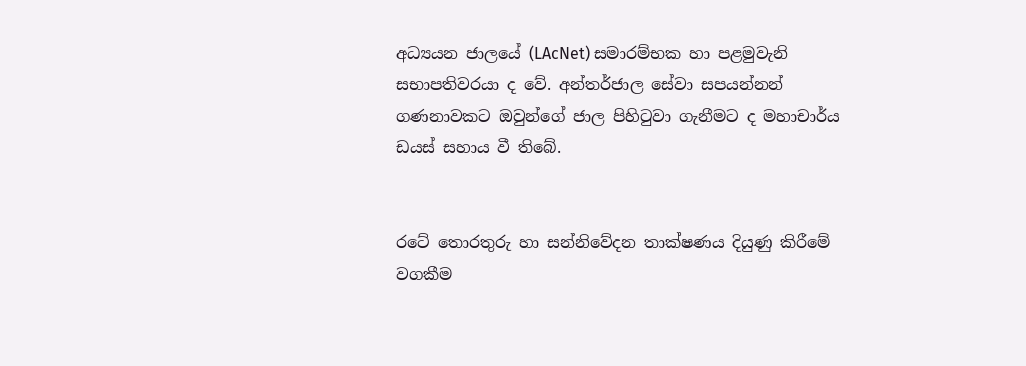අධ්‍යයන ජාලයේ (LAcNet) සමාරම්භක හා පළමුවැනි සභාපතිවරයා ද වේ. අන්තර්ජාල සේවා සපයන්නන් ගණනාවකට ඔවුන්ගේ ජාල පිහිටුවා ගැනීමට ද මහාචාර්ය ඩයස් සහාය වී තිබේ.


රටේ තොරතුරු හා සන්නිවේදන තාක්ෂණය දියුණු කිරීමේ වගකීම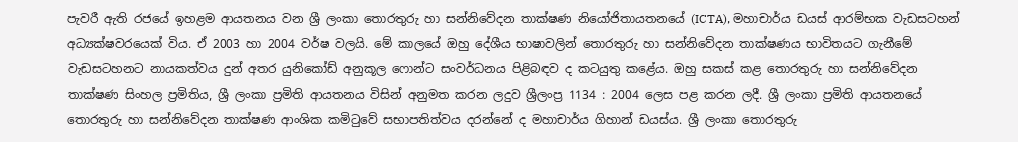පැවරී ඇති රජයේ ඉහළම ආයතනය වන ශ්‍රී ලංකා තොරතුරු හා සන්නිවේදන තාක්ෂණ නියෝජිතායතනයේ (ICTA), මහාචාර්ය ඩයස් ආරම්භක වැඩසටහන් අධ්‍යක්ෂවරයෙක් විය. ඒ 2003 හා 2004 වර්ෂ වලයි. මේ කාලයේ ඔහු දේශීය භාෂාවලින් තොරතුරු හා සන්නිවේදන තාක්ෂණය භාවිතයට ගැනීමේ වැඩසටහනට නායකත්වය දුන් අතර යුනිකෝඩ් අනුකූල ෆොන්ට සංවර්ධනය පිළිබඳව ද කටයුතු කළේය. ඔහු සකස් කළ තොරතුරු හා සන්නිවේදන තාක්ෂණ සිංහල ප්‍රමිතිය, ශ්‍රී ලංකා ප්‍රමිති ආයතනය විසින් අනුමත කරන ලදුව ශ්‍රීලංප්‍ර 1134 : 2004 ලෙස පළ කරන ලදී. ශ්‍රී ලංකා ප්‍රමිති ආයතනයේ තොරතුරු හා සන්නිවේදන තාක්ෂණ ආංශික කමිටුවේ සභාපතිත්වය දරන්නේ ද මහාචාර්ය ගිහාන් ඩයස්ය. ශ්‍රී ලංකා තොරතුරු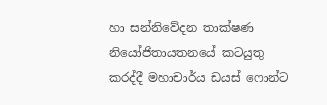හා සන්නිවේදන තාක්ෂණ නියෝජිතායතනයේ කටයුතු කරද්දී මහාචාර්ය ඩයස් ෆොන්ට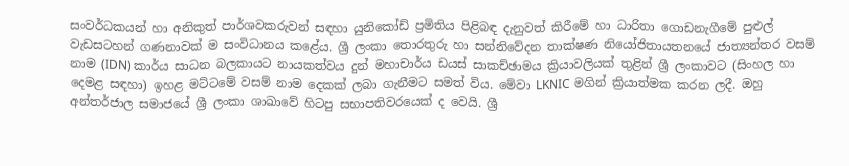සංවර්ධකයන් හා අනිකුත් පාර්ශවකරුවන් සඳහා යුනිකෝඩ් ප්‍රමිතිය පිළිබඳ දැනුවත් කිරීමේ හා ධාරිතා ගොඩනැගීමේ පුළුල් වැඩසටහන් ගණනාවක් ම සංවිධානය කළේය. ශ්‍රී ලංකා තොරතුරු හා සන්නිවේදන තාක්ෂණ නියෝජිතායතනයේ ජාත්‍යන්තර වසම් නාම (IDN) කාර්ය සාධන බලකායට නායකත්වය දුන් මහාචාර්ය ඩයස් සාකච්ඡාමය ක්‍රියාවලියක් තුළින් ශ්‍රී ලංකාවට (සිංහල හා දෙමළ සඳහා) ඉහළ මට්ටමේ වසම් නාම දෙකක් ලබා ගැනීමට සමත් විය. මේවා LKNIC මගින් ක්‍රියාත්මක කරන ලදී. ඔහු අන්තර්ජාල සමාජයේ ශ්‍රී ලංකා ශාඛාවේ හිටපු සභාපතිවරයෙක් ද වෙයි. ශ්‍රී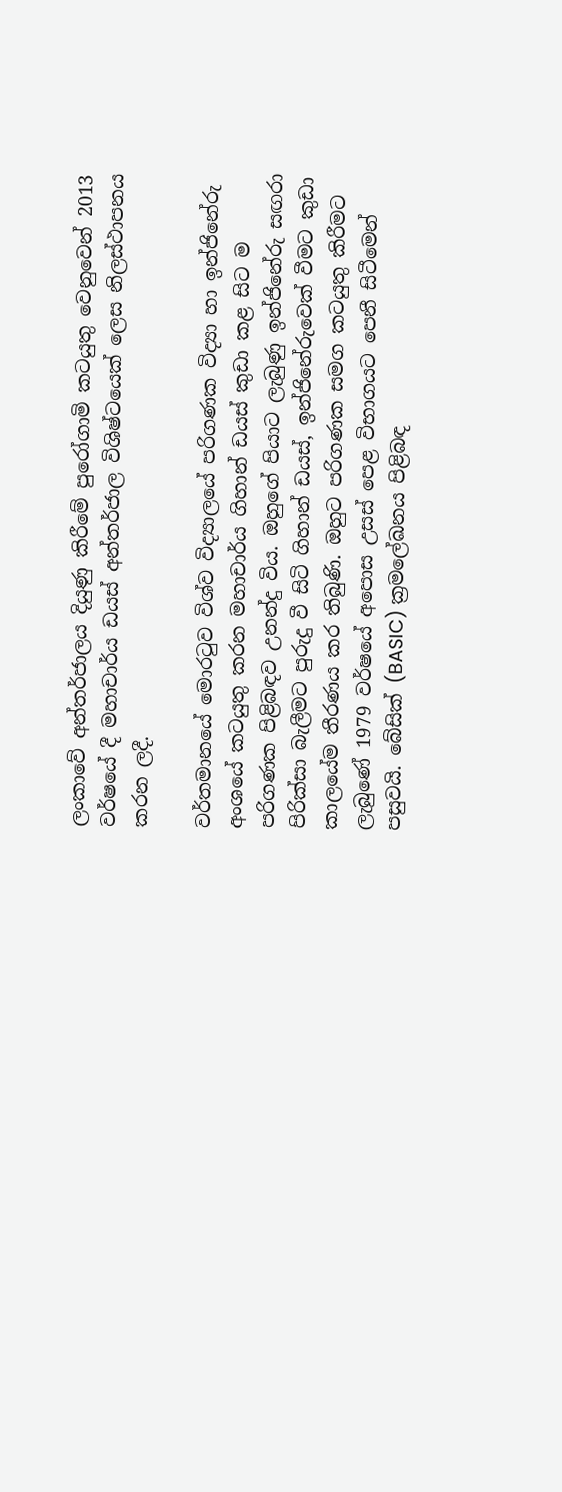ලංකාවේ අන්තර්ජාලය දියුණු කිරීමේ පුරෝගාමි කටයුතු වෙනුවෙන් 2013 වර්ෂයේ දී මහාචාර්ය ඩයස් අන්තර්ජාල විශිෂ්ටයෙක් ලෙස නිලස්ථාපනය කරන ලදී.

වර්තමානයේ මොරටුව විශ්ව විද්‍යාලයේ පරිගණක විද්‍යා හා ඉන්ජිනේරු අංශයේ කටයුතු කරන මහාචාර්ය ගිහාන් ඩයස් කුඩා කළ සිට ම පරිගණක පිළිබඳව උනන්දු විය. ඔහුගේ පියාට ලැබුණු ඉන්ජිනේරු සඟරා පිරික්සා බැලීමට පුරුදු වී සිටි ගිහාන් ඩයස්, ඉන්ජිනේරුවෙක් වීමට කුඩා කාලයේම තීරණය කර තිබුණි. ඔහුට පරිගණක සමග කටයුතු කිරීමට ලැබුණේ 1979 වර්ෂයේ අපොස උසස් පෙළ විභාගයට පෙනී සිටීමෙන් පසුවයි. බේසික් (BASIC) ක්‍රමලේඛනය පිළිබඳ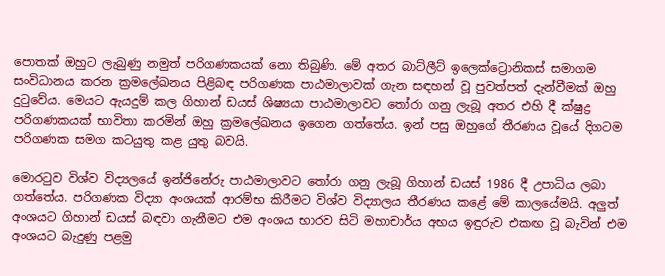පොතක් ඔහුට ලැබුණු නමුත් පරිගණකයක් නො තිබුණි. මේ අතර බාට්ලීට් ඉලෙක්ට්‍රොනිකස් සමාගම සංවිධානය කරන ක්‍රමලේඛනය පිළිබඳ පරිගණක පාඨමාලාවක් ගැන සඳහන් වූ පුවත්පත් දැන්වීමක් ඔහු දුටුවේය. මෙයට ඇයදුම් කල ගිහාන් ඩයස් ශිෂ්‍යයා පාඨමාලාවට තෝරා ගනු ලැබූ අතර එහි දී ක්ෂුද්‍ර පරිගණකයක් භාවිතා කරමින් ඔහු ක්‍රමලේඛනය ඉගෙන ගත්තේය. ඉන් පසු ඔහුගේ තීරණය වූයේ දිගටම පරිගණක සමග කටයුතු කළ යුතු බවයි.

මොරටුව විශ්ව විද්‍යලයේ ඉන්ජිනේරු පාඨමාලාවට තෝරා ගනු ලැබූ ගිහාන් ඩයස් 1986 දී උපාධිය ලබා ගත්තේය. පරිගණක විද්‍යා අංශයක් ආරම්භ කිරීමට විශ්ව විද්‍යාලය තීරණය කළේ මේ කාලයේමයි. අලුත් අංශයට ගිහාන් ඩයස් බඳවා ගැනීමට එම අංශය භාරව සිටි මහාචාර්ය අභය ඉඳුරුව එකඟ වූ බැවින් එම අංශයට බැදුණු පළමු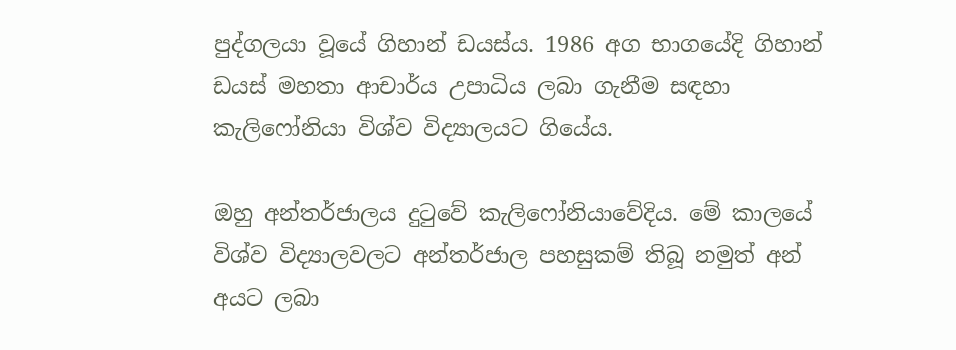පුද්ගලයා වූයේ ගිහාන් ඩයස්ය. 1986 අග භාගයේදි ගිහාන් ඩයස් මහතා ආචාර්ය උපාධිය ලබා ගැනීම සඳහා කැලිෆෝනියා විශ්ව විද්‍යාලයට ගියේය.

ඔහු අන්තර්ජාලය දුටුවේ කැලිෆෝනියාවේදිය. මේ කාලයේ විශ්ව විද්‍යාලවලට අන්තර්ජාල පහසුකම් තිබූ නමුත් අන් අයට ලබා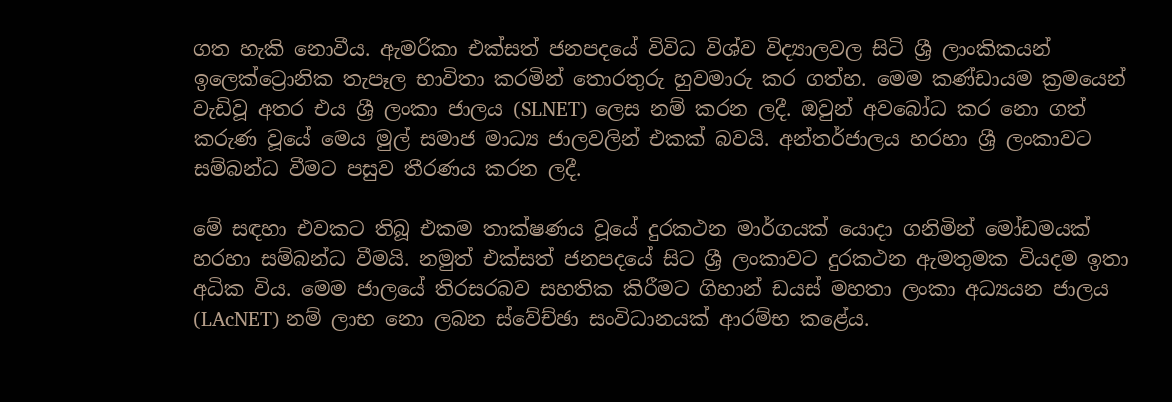ගත හැකි නොවීය. ඇමරිකා එක්සත් ජනපදයේ විවිධ විශ්ව විද්‍යාලවල සිටි ශ්‍රී ලාංකිකයන් ඉලෙක්ට්‍රොනික තැපෑල භාවිතා කරමින් තොරතුරු හුවමාරු කර ගත්හ. මෙම කණ්ඩායම ක්‍රමයෙන් වැඩිවූ අතර එය ශ්‍රී ලංකා ජාලය (SLNET) ලෙස නම් කරන ලදී. ඔවුන් අවබෝධ කර නො ගත් කරුණ වූයේ මෙය මුල් සමාජ මාධ්‍ය ජාලවලින් එකක් බවයි. අන්තර්ජාලය හරහා ශ්‍රී ලංකාවට සම්බන්ධ වීමට පසුව තීරණය කරන ලදී.

මේ සඳහා එවකට තිබූ එකම තාක්ෂණය වූයේ දුරකථන මාර්ගයක් යොදා ගනිමින් මෝඩමයක් හරහා සම්බන්ධ වීමයි. නමුත් එක්සත් ජනපදයේ සිට ශ්‍රී ලංකාවට දුරකථන ඇමතුමක වියදම ඉතා අධික විය. මෙම ජාලයේ තිරසරබව සහතික කිරීමට ගිහාන් ඩයස් මහතා ලංකා අධ්‍යයන ජාලය (LAcNET) නම් ලාභ නො ලබන ස්වේච්ඡා සංවිධානයක් ආරම්භ කළේය.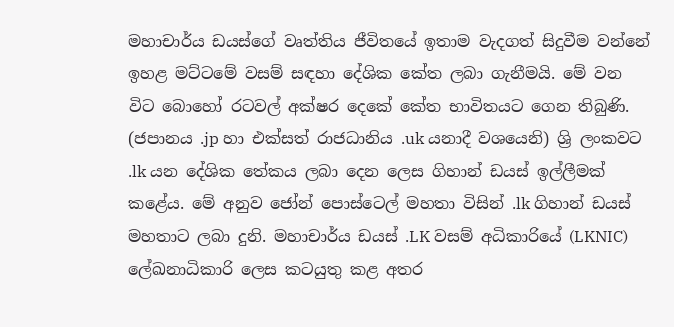මහාචාර්ය ඩයස්ගේ වෘත්තිය ජීවිතයේ ඉතාම වැදගත් සිදුවීම වන්නේ ඉහළ මට්ටමේ වසම් සඳහා දේශික කේත ලබා ගැනීමයි. මේ වන විට බොහෝ රටවල් අක්ෂර දෙකේ කේත භාවිතයට ගෙන තිබුණි. (ජපානය .jp හා එක්සත් රාජධානිය .uk යනාදී වශයෙනි) ශ්‍රි ලංකවට .lk යන දේශික තේකය ලබා දෙන ලෙස ගිහාන් ඩයස් ඉල්ලීමක් කළේය. මේ අනුව ජෝන් පොස්ටෙල් මහතා විසින් .lk ගිහාන් ඩයස් මහතාට ලබා දුනි. මහාචාර්ය ඩයස් .LK වසම් අධිකාරියේ (LKNIC) ලේඛනාධිකාරි ලෙස කටයුතු කළ අතර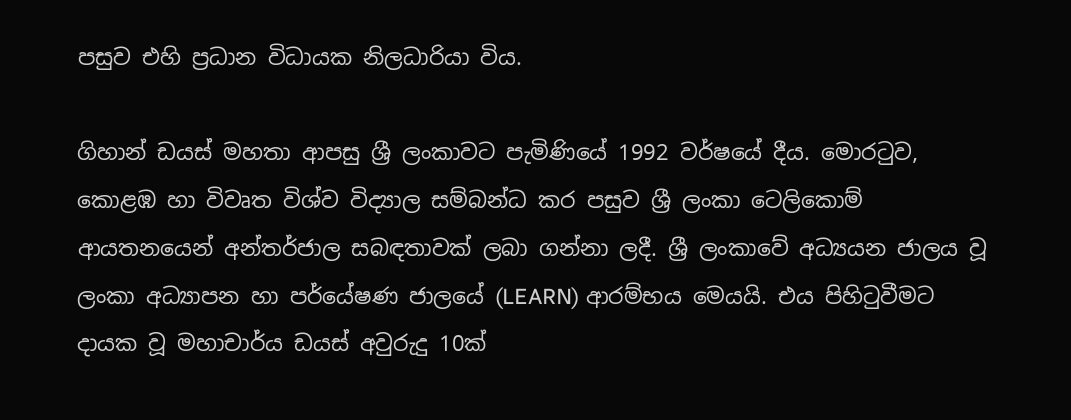පසුව එහි ප්‍රධාන විධායක නිලධාරියා විය.

ගිහාන් ඩයස් මහතා ආපසු ශ්‍රී ලංකාවට පැමිණියේ 1992 වර්ෂයේ දීය. මොරටුව, කොළඹ හා විවෘත විශ්ව විද්‍යාල සම්බන්ධ කර පසුව ශ්‍රී ලංකා ටෙලිකොම් ආයතනයෙන් අන්තර්ජාල සබඳතාවක් ලබා ගන්නා ලදී. ශ්‍රී ලංකාවේ අධ්‍යයන ජාලය වූ ලංකා අධ්‍යාපන හා පර්යේෂණ ජාලයේ (LEARN) ආරම්භය මෙයයි. එය පිහිටුවීමට දායක වූ මහාචාර්ය ඩයස් අවුරුදු 10ක්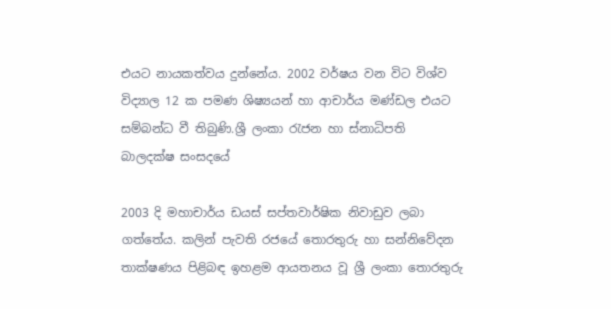එයට නායකත්වය දුන්නේය. 2002 වර්ෂය වන විට විශ්ව විද්‍යාල 12 ක පමණ ශිෂ්‍යයන් හා ආචාර්ය මණ්ඩල එයට සම්බන්ධ වී තිබුණි.ශ්‍රී ලංකා රැජන හා ස්නාධිපති බාලදක්ෂ සංසදයේ

2003 දි මහාචාර්ය ඩයස් සප්තවාර්ෂික නිවාඩුව ලබා ගත්තේය. කලින් පැවති රජයේ තොරතුරු හා සන්නිවේදන තාක්ෂණය පිළිබඳ ඉහළම ආයතනය වූ ශ්‍රී ලංකා තොරතුරු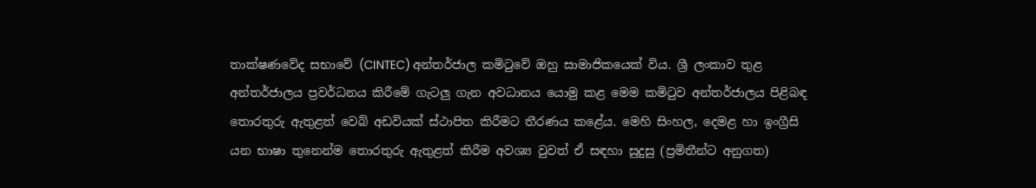තාක්ෂණවේද සභාවේ (CINTEC) අන්තර්ජාල කමිටුවේ ඔහු සාමාජිකයෙක් විය. ශ්‍රී ලංකාව තුළ අන්තර්ජාලය ප්‍රවර්ධනය කිරීමේ ගැටලු ගැන අවධානය යොමු කළ මෙම කමිටුව අන්තර්ජාලය පිළිබඳ තොරතුරු ඇතුළත් වෙබ් අඩවියක් ස්ථාපිත කිරීමට තීරණය කළේය. මෙහි සිංහල, දෙමළ හා ඉංග්‍රීසි යන භාෂා තුනෙන්ම තොරතුරු ඇතුළත් කිරීම අවශ්‍ය වුවත් ඒ සඳහා සුදුසු (ප්‍රමිතීන්ට අනුගත)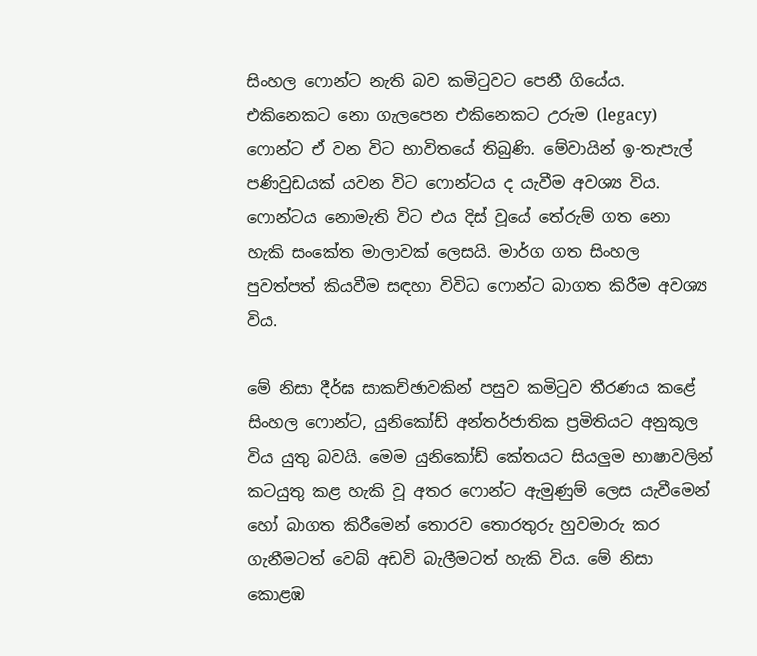සිංහල ෆොන්ට නැති බව කමිටුවට පෙනී ගියේය. එකිනෙකට නො ගැලපෙන එකිනෙකට උරුම (legacy) ෆොන්ට ඒ වන විට භාවිතයේ තිබුණි. මේවායින් ඉ-තැපැල් පණිවුඩයක් යවන විට ෆොන්ටය ද යැවීම අවශ්‍ය විය. ෆොන්ටය නොමැති විට එය දිස් වූයේ තේරුම් ගත නො හැකි සංකේත මාලාවක් ලෙසයි. මාර්ග ගත සිංහල පුවත්පත් කියවීම සඳහා විවිධ ෆොන්ට බාගත කිරීම අවශ්‍ය විය.

මේ නිසා දීර්ඝ සාකච්ඡාවකින් පසුව කමිටුව තීරණය කළේ සිංහල ෆොන්ට, යුනිකෝඩ් අන්තර්ජාතික ප්‍රමිතියට අනුකූල විය යුතු බවයි. මෙම යුනිකෝඩ් කේතයට සියලුම භාෂාවලින් කටයුතු කළ හැකි වූ අතර ෆොන්ට ඇමුණුම් ලෙස යැවීමෙන් හෝ බාගත කිරීමෙන් තොරව තොරතුරු හුවමාරු කර ගැනීමටත් වෙබ් අඩවි බැලීමටත් හැකි විය. මේ නිසා කොළඹ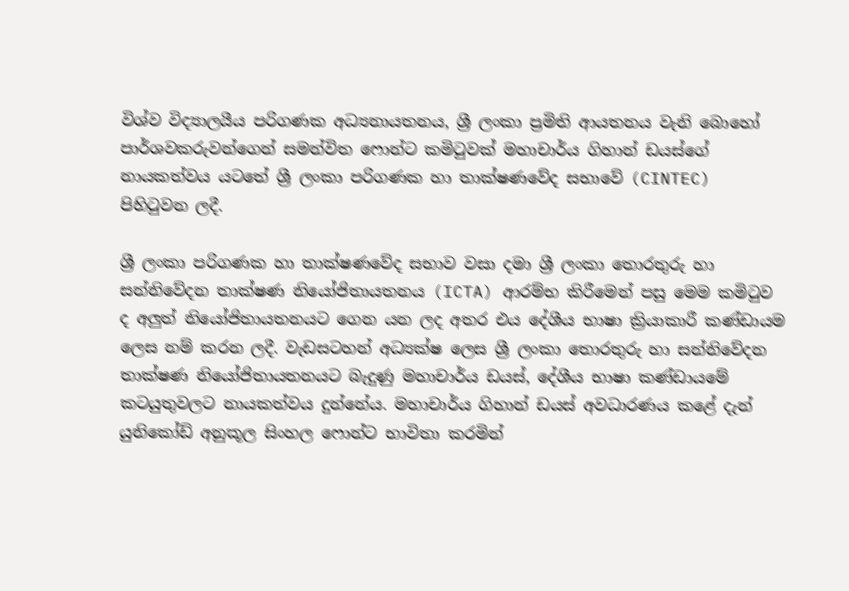විශ්ව විද්‍යාලයීය පරිගණක අධ්‍යනායතනය, ශ්‍රී ලංකා ප්‍රමිති ආයතනය වැනි බොහෝ පාර්ශවකරුවන්ගෙන් සමන්විත ෆොන්ට කමිටුවක් මහාචාර්ය ගිහාන් ඩයස්ගේ නායකත්වය යටතේ ශ්‍රී ලංකා පරිගණක හා තාක්ෂණවේද සභාවේ (CINTEC) පිහිටුවන ලදී.

ශ්‍රී ලංකා පරිගණක හා තාක්ෂණවේද සභාව වසා දමා ශ්‍රී ලංකා තොරතුරු හා සන්නිවේදන තාක්ෂණ නියෝජිතායතනය (ICTA) ආරම්භ කිරීමෙන් පසු මෙම කමිටුව ද අලුත් නියෝජිතායතනයට ගෙන යන ලද අතර එය දේශීය භාෂා ක්‍රියාකාරී කණ්ඩායම ලෙස නම් කරන ලදී. වැඩසටහන් අධ්‍යක්ෂ ලෙස ශ්‍රී ලංකා තොරතුරු හා සන්නිවේදන තාක්ෂණ නියෝජිතායතනයට බැදුණු මහාචාර්ය ඩයස්, දේශීය භාෂා කණ්ඩායමේ කටයුතුවලට නායකත්වය දුන්නේය. මහාචාර්ය ගිහාන් ඩයස් අවධාරණය කළේ දැන් යුනිකෝඩ් අනුකූල සිංහල ෆොන්ට භාවිතා කරමින්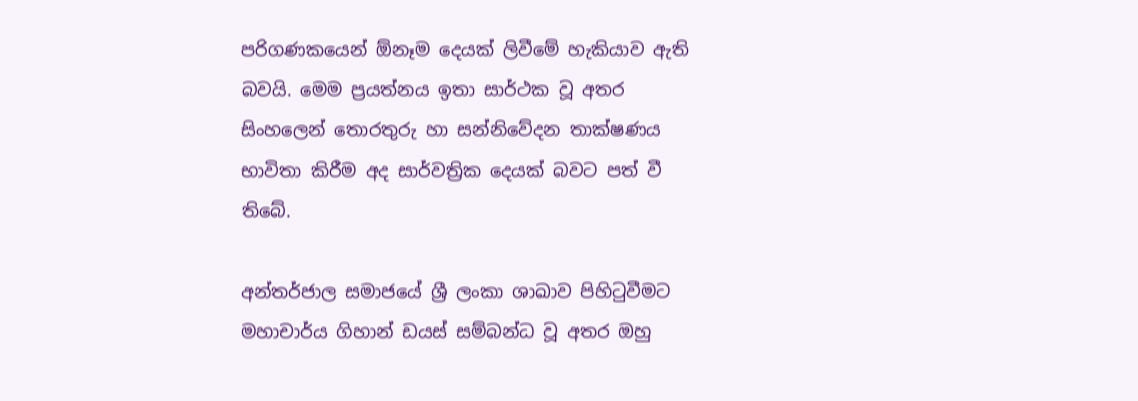පරිගණකයෙන් ඕනෑම දෙයක් ලිවීමේ හැකියාව ඇති බවයි. මෙම ප්‍රයත්නය ඉතා සාර්ථක වූ අතර සිංහලෙන් තොරතුරු හා සන්නිවේදන තාක්ෂණය භාවිතා කිරීම අද සාර්වත්‍රික දෙයක් බවට පත් වී තිබේ.

අන්තර්ජාල සමාජයේ ශ්‍රී ලංකා ශාඛාව පිහිටුවීමට මහාචාර්ය ගිහාන් ඩයස් සම්බන්ධ වූ අතර ඔහු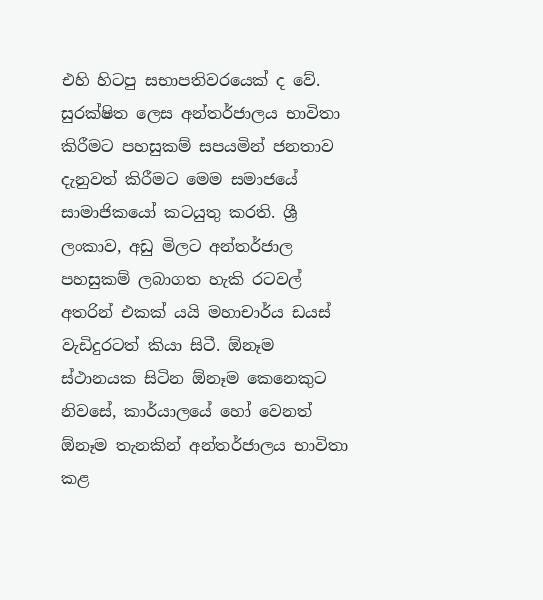එහි හිටපු සභාපතිවරයෙක් ද වේ. සුරක්ෂිත ලෙස අන්තර්ජාලය භාවිතා කිරීමට පහසුකම් සපයමින් ජනතාව දැනුවත් කිරීමට මෙම සමාජයේ සාමාජිකයෝ කටයුතු කරති. ශ්‍රී ලංකාව, අඩු මිලට අන්තර්ජාල පහසුකම් ලබාගත හැකි රටවල් අතරින් එකක් යයි මහාචාර්ය ඩයස් වැඩිදුරටත් කියා සිටී. ඕනෑම ස්ථානයක සිටින ඕනෑම කෙනෙකුට නිවසේ, කාර්යාලයේ හෝ වෙනත් ඕනෑම තැනකින් අන්තර්ජාලය භාවිතා කළ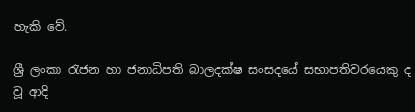හැකි වේ.

ශ්‍රී ලංකා රැජන හා ජනාධිපති බාලදක්ෂ සංසදයේ සභාපතිවරයෙකු ද වූ ආදි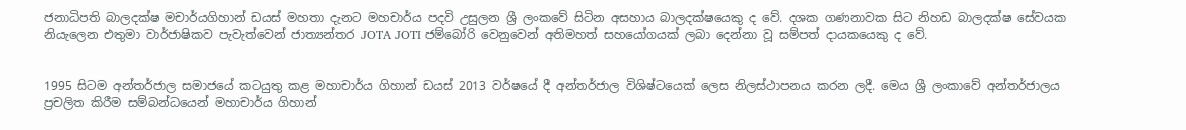ජනාධිපති බාලදක්ෂ මචාර්යගිහාන් ඩයස් මහතා දැනට මහචාර්ය පදවි උසුලන ශ්‍රී ලංකවේ සිටින අසහාය බාලදක්ෂයෙකු ද වේ. දශක ගණනාවක සිට නිහඩ බාලදක්ෂ සේවයක නියැලෙන එතුමා වාර්ජාෂිකව පැවැත්වෙන් ජාත්‍යන්තර JOTA JOTI ජම්බෝරි වෙනුවෙන් අතිමහත් සහයෝගයක් ලබා දෙන්නා වූ සම්පත් දායකයෙකු ද වේ.


1995 සිටම අන්තර්ජාල සමාජයේ කටයුතු කළ මහාචාර්ය ගිහාන් ඩයස් 2013 වර්ෂයේ දී අන්තර්ජාල විශිෂ්ටයෙක් ලෙස නිලස්ථාපනය කරන ලදී. මෙය ශ්‍රී ලංකාවේ අන්තර්ජාලය ප්‍රචලිත කිරීම සම්බන්ධයෙන් මහාචාර්ය ගිහාන්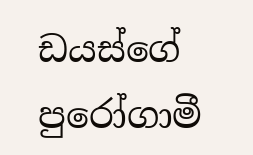ඩයස්ගේ පුරෝගාමී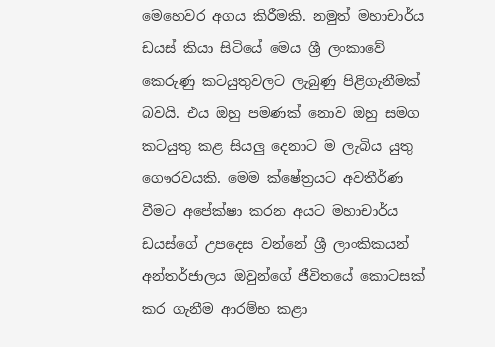මෙහෙවර අගය කිරීමකි. නමුත් මහාචාර්ය ඩයස් කියා සිටියේ මෙය ශ්‍රී ලංකාවේ කෙරුණු කටයුතුවලට ලැබුණු පිළිගැනීමක් බවයි. එය ඔහු පමණක් නොව ඔහු සමග කටයුතු කළ සියලු දෙනාට ම ලැබිය යුතු ගෞරවයකි. මෙම ක්ෂේත්‍රයට අවතීර්ණ වීමට අපේක්ෂා කරන අයට මහාචාර්ය ඩයස්ගේ උපදෙස වන්නේ ශ්‍රී ලාංකිකයන් අන්තර්ජාලය ඔවුන්ගේ ජීවිතයේ කොටසක් කර ගැනීම ආරම්භ කළා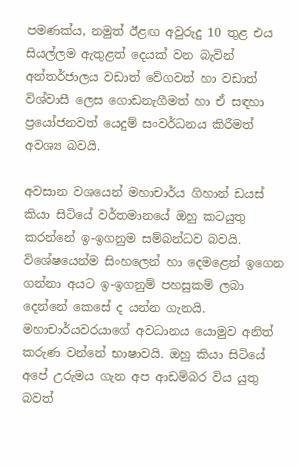පමණක්ය, නමුත් ඊළඟ අවුරුදු 10 තුළ එය සියල්ලම ඇතුළත් දෙයක් වන බැවින් අන්තර්ජාලය වඩාත් වේගවත් හා වඩාත් විශ්වාසී ලෙස ගොඩනැගීමත් හා ඒ සඳහා ප්‍රයෝජනවත් යෙදුම් සංවර්ධනය කිරීමත් අවශ්‍ය බවයි.

අවසාන වශයෙන් මහාචාර්ය ගිහාන් ඩයස් කියා සිටියේ වර්තමානයේ ඔහු කටයුතු කරන්නේ ඉ-ඉගනුම සම්බන්ධව බවයි. විශේෂයෙන්ම සිංහලෙන් හා දෙමළෙන් ඉගෙන ගන්නා අයට ඉ-ඉගනුම් පහසුකම් ලබා දෙන්නේ කෙසේ ද යන්න ගැනයි. මහාචාර්යවරයාගේ අවධානය යොමුව අනිත් කරුණ වන්නේ භාෂාවයි. ඔහු කියා සිටියේ අපේ උරුමය ගැන අප ආඩම්බර විය යුතු බවත්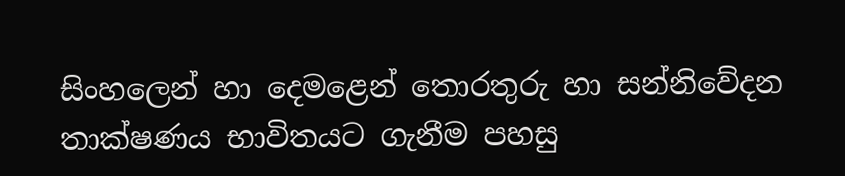සිංහලෙන් හා දෙමළෙන් තොරතුරු හා සන්නිවේදන තාක්ෂණය භාවිතයට ගැනීම පහසු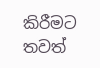කිරීමට තවත්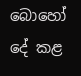බොහෝ දේ කළ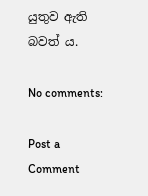යුතුව ඇති බවත් ය.

No comments:

Post a Comment